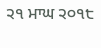੨੧ ਮਾਘ ੨੦੧੮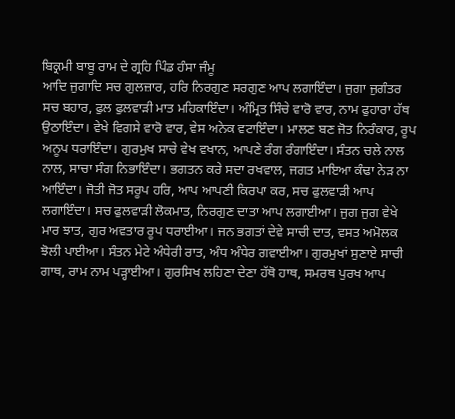ਬਿਕ੍ਰਮੀ ਬਾਬੂ ਰਾਮ ਦੇ ਗ੍ਰਹਿ ਪਿੰਡ ਹੰਸਾ ਜੰਮੂ
ਆਦਿ ਜੁਗਾਦਿ ਸਚ ਗੁਲਜ਼ਾਰ, ਹਰਿ ਨਿਰਗੁਣ ਸਰਗੁਣ ਆਪ ਲਗਾਇੰਦਾ। ਜੁਗਾ ਜੁਗੰਤਰ ਸਚ ਬਹਾਰ, ਫੁਲ ਫੁਲਵਾੜੀ ਮਾਤ ਮਹਿਕਾਇੰਦਾ। ਅੰਮ੍ਰਿਤ ਸਿੰਚੇ ਵਾਰੋ ਵਾਰ, ਨਾਮ ਫੁਹਾਰਾ ਹੱਥ ਉਠਾਇੰਦਾ। ਵੇਖੇ ਵਿਗਸੇ ਵਾਰੋ ਵਾਰ, ਵੇਸ ਅਨੇਕ ਵਟਾਇੰਦਾ। ਮਾਲਣ ਬਣ ਜੋਤ ਨਿਰੰਕਾਰ, ਰੂਪ ਅਨੂਪ ਧਰਾਇੰਦਾ। ਗੁਰਮੁਖ ਸਾਚੇ ਵੇਖ ਵਖਾਨ, ਆਪਣੇ ਰੰਗ ਰੰਗਾਇੰਦਾ। ਸੰਤਨ ਚਲੇ ਨਾਲ ਨਾਲ, ਸਾਚਾ ਸੰਗ ਨਿਭਾਇੰਦਾ। ਭਗਤਨ ਕਰੇ ਸਦਾ ਰਖਵਾਲ, ਜਗਤ ਮਾਇਆ ਕੰਢਾ ਨੇੜ ਨਾ ਆਇੰਦਾ। ਜੋਤੀ ਜੋਤ ਸਰੂਪ ਹਰਿ, ਆਪ ਆਪਣੀ ਕਿਰਪਾ ਕਰ, ਸਚ ਫੁਲਵਾੜੀ ਆਪ ਲਗਾਇੰਦਾ। ਸਚ ਫੁਲਵਾੜੀ ਲੋਕਮਾਤ, ਨਿਰਗੁਣ ਦਾਤਾ ਆਪ ਲਗਾਈਆ। ਜੁਗ ਜੁਗ ਵੇਖੇ ਮਾਰ ਝਾਤ, ਗੁਰ ਅਵਤਾਰ ਰੂਪ ਧਰਾਈਆ। ਜਨ ਭਗਤਾਂ ਦੇਵੇ ਸਾਚੀ ਦਾਤ, ਵਸਤ ਅਮੋਲਕ ਝੋਲੀ ਪਾਈਆ। ਸੰਤਨ ਮੇਟੇ ਅੰਧੇਰੀ ਰਾਤ, ਅੰਧ ਅੰਧੇਰ ਗਵਾਈਆ। ਗੁਰਮੁਖਾਂ ਸੁਣਾਏ ਸਾਚੀ ਗਾਥ, ਰਾਮ ਨਾਮ ਪੜ੍ਹਾਈਆ। ਗੁਰਸਿਖ ਲਹਿਣਾ ਦੇਣਾ ਹੱਥੋ ਹਾਥ, ਸਮਰਥ ਪੁਰਖ ਆਪ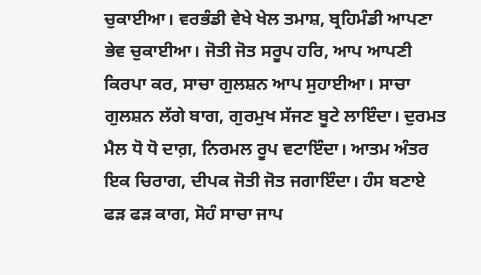ਚੁਕਾਈਆ। ਵਰਭੰਡੀ ਵੇਖੇ ਖੇਲ ਤਮਾਸ਼, ਬ੍ਰਹਿਮੰਡੀ ਆਪਣਾ ਭੇਵ ਚੁਕਾਈਆ। ਜੋਤੀ ਜੋਤ ਸਰੂਪ ਹਰਿ, ਆਪ ਆਪਣੀ ਕਿਰਪਾ ਕਰ, ਸਾਚਾ ਗੁਲਸ਼ਨ ਆਪ ਸੁਹਾਈਆ। ਸਾਚਾ ਗੁਲਸ਼ਨ ਲੱਗੇ ਬਾਗ, ਗੁਰਮੁਖ ਸੱਜਣ ਬੂਟੇ ਲਾਇੰਦਾ। ਦੁਰਮਤ ਮੈਲ ਧੋ ਧੋ ਦਾਗ਼, ਨਿਰਮਲ ਰੂਪ ਵਟਾਇੰਦਾ। ਆਤਮ ਅੰਤਰ ਇਕ ਚਿਰਾਗ, ਦੀਪਕ ਜੋਤੀ ਜੋਤ ਜਗਾਇੰਦਾ। ਹੰਸ ਬਣਾਏ ਫੜ ਫੜ ਕਾਗ, ਸੋਹੰ ਸਾਚਾ ਜਾਪ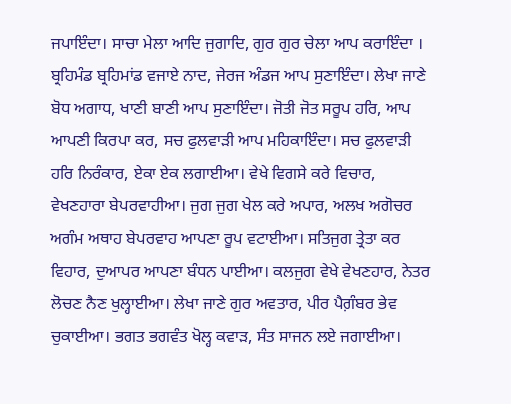ਜਪਾਇੰਦਾ। ਸਾਚਾ ਮੇਲਾ ਆਦਿ ਜੁਗਾਦਿ, ਗੁਰ ਗੁਰ ਚੇਲਾ ਆਪ ਕਰਾਇੰਦਾ । ਬ੍ਰਹਿਮੰਡ ਬ੍ਰਹਿਮਾਂਡ ਵਜਾਏ ਨਾਦ, ਜੇਰਜ ਅੰਡਜ ਆਪ ਸੁਣਾਇੰਦਾ। ਲੇਖਾ ਜਾਣੇ ਬੋਧ ਅਗਾਧ, ਖਾਣੀ ਬਾਣੀ ਆਪ ਸੁਣਾਇੰਦਾ। ਜੋਤੀ ਜੋਤ ਸਰੂਪ ਹਰਿ, ਆਪ ਆਪਣੀ ਕਿਰਪਾ ਕਰ, ਸਚ ਫੁਲਵਾੜੀ ਆਪ ਮਹਿਕਾਇੰਦਾ। ਸਚ ਫੁਲਵਾੜੀ ਹਰਿ ਨਿਰੰਕਾਰ, ਏਕਾ ਏਕ ਲਗਾਈਆ। ਵੇਖੇ ਵਿਗਸੇ ਕਰੇ ਵਿਚਾਰ, ਵੇਖਣਹਾਰਾ ਬੇਪਰਵਾਹੀਆ। ਜੁਗ ਜੁਗ ਖੇਲ ਕਰੇ ਅਪਾਰ, ਅਲਖ ਅਗੋਚਰ ਅਗੰਮ ਅਥਾਹ ਬੇਪਰਵਾਹ ਆਪਣਾ ਰੂਪ ਵਟਾਈਆ। ਸਤਿਜੁਗ ਤ੍ਰੇਤਾ ਕਰ ਵਿਹਾਰ, ਦੁਆਪਰ ਆਪਣਾ ਬੰਧਨ ਪਾਈਆ। ਕਲਜੁਗ ਵੇਖੇ ਵੇਖਣਹਾਰ, ਨੇਤਰ ਲੋਚਣ ਨੈਣ ਖੁਲ੍ਹਾਈਆ। ਲੇਖਾ ਜਾਣੇ ਗੁਰ ਅਵਤਾਰ, ਪੀਰ ਪੈਗ਼ੰਬਰ ਭੇਵ ਚੁਕਾਈਆ। ਭਗਤ ਭਗਵੰਤ ਖੋਲ੍ਹ ਕਵਾੜ, ਸੰਤ ਸਾਜਨ ਲਏ ਜਗਾਈਆ।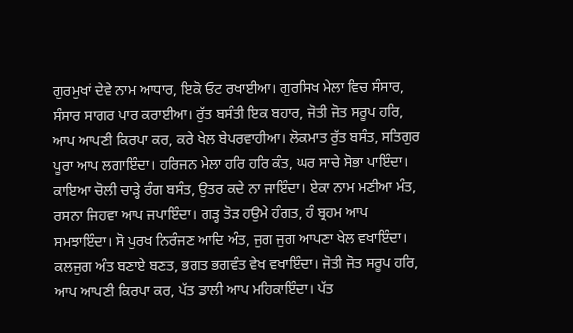ਗੁਰਮੁਖਾਂ ਦੇਵੇ ਨਾਮ ਆਧਾਰ, ਇਕੋ ਓਟ ਰਖਾਈਆ। ਗੁਰਸਿਖ ਮੇਲਾ ਵਿਚ ਸੰਸਾਰ, ਸੰਸਾਰ ਸਾਗਰ ਪਾਰ ਕਰਾਈਆ। ਰੁੱਤ ਬਸੰਤੀ ਇਕ ਬਹਾਰ, ਜੋਤੀ ਜੋਤ ਸਰੂਪ ਹਰਿ, ਆਪ ਆਪਣੀ ਕਿਰਪਾ ਕਰ, ਕਰੇ ਖੇਲ ਬੇਪਰਵਾਹੀਆ। ਲੋਕਮਾਤ ਰੁੱਤ ਬਸੰਤ, ਸਤਿਗੁਰ ਪੂਰਾ ਆਪ ਲਗਾਇੰਦਾ। ਹਰਿਜਨ ਮੇਲਾ ਹਰਿ ਹਰਿ ਕੰਤ, ਘਰ ਸਾਚੇ ਸੋਭਾ ਪਾਇੰਦਾ। ਕਾਇਆ ਚੋਲੀ ਚਾੜ੍ਹੇ ਰੰਗ ਬਸੰਤ, ਉਤਰ ਕਦੇ ਨਾ ਜਾਇੰਦਾ। ਏਕਾ ਨਾਮ ਮਣੀਆ ਮੰਤ, ਰਸਨਾ ਜਿਹਵਾ ਆਪ ਜਪਾਇੰਦਾ। ਗੜ੍ਹ ਤੋੜ ਹਉਮੇ ਹੰਗਤ, ਹੰ ਬ੍ਰਹਮ ਆਪ ਸਮਝਾਇੰਦਾ। ਸੋ ਪੁਰਖ ਨਿਰੰਜਣ ਆਦਿ ਅੰਤ, ਜੁਗ ਜੁਗ ਆਪਣਾ ਖੇਲ ਵਖਾਇੰਦਾ। ਕਲਜੁਗ ਅੰਤ ਬਣਾਏ ਬਣਤ, ਭਗਤ ਭਗਵੰਤ ਵੇਖ ਵਖਾਇੰਦਾ। ਜੋਤੀ ਜੋਤ ਸਰੂਪ ਹਰਿ, ਆਪ ਆਪਣੀ ਕਿਰਪਾ ਕਰ, ਪੱਤ ਡਾਲੀ ਆਪ ਮਹਿਕਾਇੰਦਾ। ਪੱਤ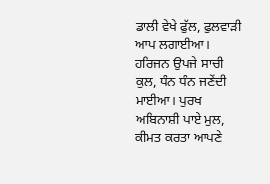ਡਾਲੀ ਵੇਖੇ ਫੁੱਲ, ਫੁਲਵਾੜੀ ਆਪ ਲਗਾਈਆ। ਹਰਿਜਨ ਉਪਜੇ ਸਾਚੀ ਕੁਲ, ਧੰਨ ਧੰਨ ਜਣੇਂਦੀ ਮਾਈਆ। ਪੁਰਖ ਅਬਿਨਾਸ਼ੀ ਪਾਏ ਮੁਲ, ਕੀਮਤ ਕਰਤਾ ਆਪਣੇ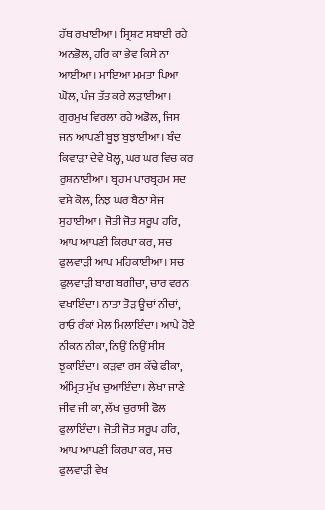ਹੱਥ ਰਖਾਈਆ। ਸ੍ਰਿਸ਼ਟ ਸਬਾਈ ਰਹੇ ਅਨਭੋਲ, ਹਰਿ ਕਾ ਭੇਵ ਕਿਸੇ ਨਾ ਆਈਆ। ਮਾਇਆ ਮਮਤਾ ਪਿਆ ਘੋਲ, ਪੰਜ ਤੱਤ ਕਰੇ ਲੜਾਈਆ। ਗੁਰਮੁਖ ਵਿਰਲਾ ਰਹੇ ਅਡੋਲ, ਜਿਸ ਜਨ ਆਪਣੀ ਬੂਝ ਬੁਝਾਈਆ। ਬੰਦ ਕਿਵਾੜਾ ਦੇਵੇ ਖੋਲ੍ਹ, ਘਰ ਘਰ ਵਿਚ ਕਰ ਰੁਸ਼ਨਾਈਆ। ਬ੍ਰਹਮ ਪਾਰਬ੍ਰਹਮ ਸਦ ਵਸੇ ਕੋਲ, ਨਿਝ ਘਰ ਬੈਠਾ ਸੇਜ ਸੁਹਾਈਆ। ਜੋਤੀ ਜੋਤ ਸਰੂਪ ਹਰਿ, ਆਪ ਆਪਣੀ ਕਿਰਪਾ ਕਰ, ਸਚ ਫੁਲਵਾੜੀ ਆਪ ਮਹਿਕਾਈਆ। ਸਚ ਫੁਲਵਾੜੀ ਬਾਗ ਬਗੀਚਾ, ਚਾਰ ਵਰਨ ਵਖਾਇੰਦਾ। ਨਾਤਾ ਤੋੜ ਊਚਾਂ ਨੀਚਾਂ, ਰਾਓ ਰੰਕਾਂ ਮੇਲ ਮਿਲਾਇੰਦਾ। ਆਪੇ ਹੋਏ ਨੀਕਨ ਨੀਕਾ, ਨਿਉਂ ਨਿਉਂ ਸੀਸ ਝੁਕਾਇੰਦਾ। ਕੜਵਾ ਰਸ ਕੱਢੇ ਫੀਕਾ, ਅੰਮ੍ਰਿਤ ਮੁੱਖ ਚੁਆਇੰਦਾ। ਲੇਖਾ ਜਾਣੇ ਜੀਵ ਜੀ ਕਾ, ਲੱਖ ਚੁਰਾਸੀ ਫੋਲ ਫੁਲਾਇੰਦਾ। ਜੋਤੀ ਜੋਤ ਸਰੂਪ ਹਰਿ, ਆਪ ਆਪਣੀ ਕਿਰਪਾ ਕਰ, ਸਚ ਫੁਲਵਾੜੀ ਵੇਖ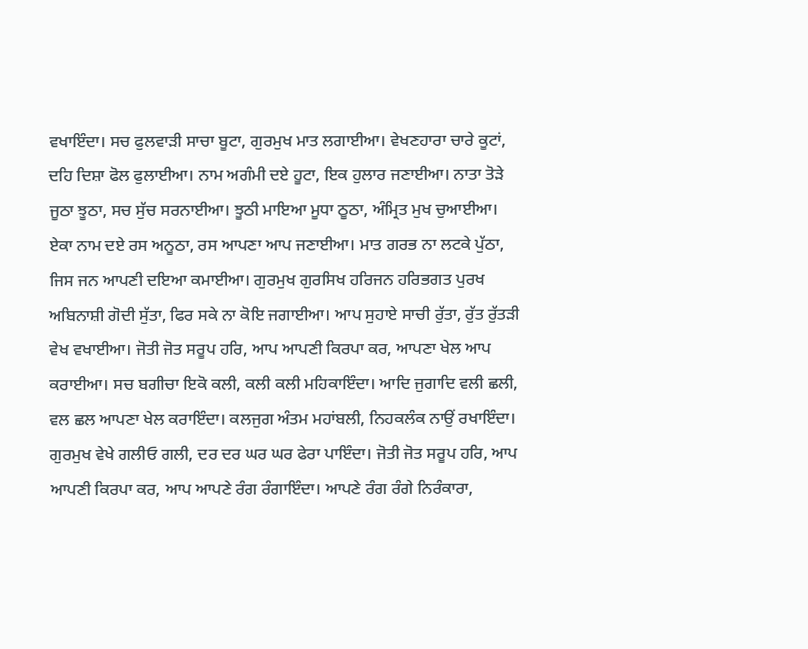ਵਖਾਇੰਦਾ। ਸਚ ਫੁਲਵਾੜੀ ਸਾਚਾ ਬੂਟਾ, ਗੁਰਮੁਖ ਮਾਤ ਲਗਾਈਆ। ਵੇਖਣਹਾਰਾ ਚਾਰੇ ਕੂਟਾਂ, ਦਹਿ ਦਿਸ਼ਾ ਫੋਲ ਫੁਲਾਈਆ। ਨਾਮ ਅਗੰਮੀ ਦਏ ਹੂਟਾ, ਇਕ ਹੁਲਾਰ ਜਣਾਈਆ। ਨਾਤਾ ਤੋੜੇ ਜੂਠਾ ਝੂਠਾ, ਸਚ ਸੁੱਚ ਸਰਨਾਈਆ। ਝੂਠੀ ਮਾਇਆ ਮੂਧਾ ਠੂਠਾ, ਅੰਮ੍ਰਿਤ ਮੁਖ ਚੁਆਈਆ। ਏਕਾ ਨਾਮ ਦਏ ਰਸ ਅਨੂਠਾ, ਰਸ ਆਪਣਾ ਆਪ ਜਣਾਈਆ। ਮਾਤ ਗਰਭ ਨਾ ਲਟਕੇ ਪੁੱਠਾ, ਜਿਸ ਜਨ ਆਪਣੀ ਦਇਆ ਕਮਾਈਆ। ਗੁਰਮੁਖ ਗੁਰਸਿਖ ਹਰਿਜਨ ਹਰਿਭਗਤ ਪੁਰਖ ਅਬਿਨਾਸ਼ੀ ਗੋਦੀ ਸੁੱਤਾ, ਫਿਰ ਸਕੇ ਨਾ ਕੋਇ ਜਗਾਈਆ। ਆਪ ਸੁਹਾਏ ਸਾਚੀ ਰੁੱਤਾ, ਰੁੱਤ ਰੁੱਤੜੀ ਵੇਖ ਵਖਾਈਆ। ਜੋਤੀ ਜੋਤ ਸਰੂਪ ਹਰਿ, ਆਪ ਆਪਣੀ ਕਿਰਪਾ ਕਰ, ਆਪਣਾ ਖੇਲ ਆਪ ਕਰਾਈਆ। ਸਚ ਬਗੀਚਾ ਇਕੋ ਕਲੀ, ਕਲੀ ਕਲੀ ਮਹਿਕਾਇੰਦਾ। ਆਦਿ ਜੁਗਾਦਿ ਵਲੀ ਛਲੀ, ਵਲ ਛਲ ਆਪਣਾ ਖੇਲ ਕਰਾਇੰਦਾ। ਕਲਜੁਗ ਅੰਤਮ ਮਹਾਂਬਲੀ, ਨਿਹਕਲੰਕ ਨਾਉਂ ਰਖਾਇੰਦਾ। ਗੁਰਮੁਖ ਵੇਖੇ ਗਲੀਓ ਗਲੀ, ਦਰ ਦਰ ਘਰ ਘਰ ਫੇਰਾ ਪਾਇੰਦਾ। ਜੋਤੀ ਜੋਤ ਸਰੂਪ ਹਰਿ, ਆਪ ਆਪਣੀ ਕਿਰਪਾ ਕਰ, ਆਪ ਆਪਣੇ ਰੰਗ ਰੰਗਾਇੰਦਾ। ਆਪਣੇ ਰੰਗ ਰੰਗੇ ਨਿਰੰਕਾਰਾ,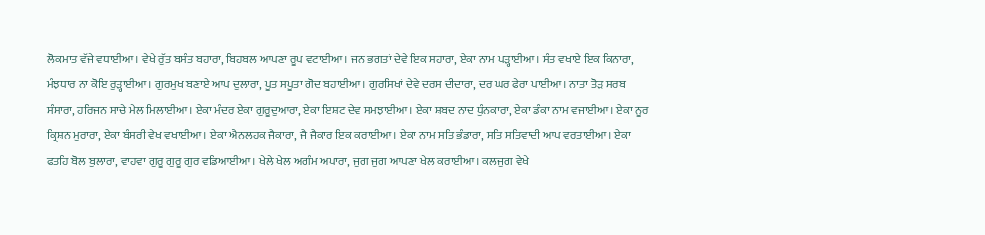ਲੋਕਮਾਤ ਵੱਜੇ ਵਧਾਈਆ। ਵੇਖੇ ਰੁੱਤ ਬਸੰਤ ਬਹਾਰਾ, ਬਿਹਬਲ ਆਪਣਾ ਰੂਪ ਵਟਾਈਆ। ਜਨ ਭਗਤਾਂ ਦੇਵੇ ਇਕ ਸਹਾਰਾ, ਏਕਾ ਨਾਮ ਪੜ੍ਹਾਈਆ। ਸੰਤ ਵਖਾਏ ਇਕ ਕਿਨਾਰਾ, ਮੰਝਧਾਰ ਨਾ ਕੋਇ ਰੁੜ੍ਹਾਈਆ। ਗੁਰਮੁਖ ਬਣਾਏ ਆਪ ਦੁਲਾਰਾ, ਪੂਤ ਸਪੂਤਾ ਗੋਦ ਬਹਾਈਆ। ਗੁਰਸਿਖਾਂ ਦੇਵੇ ਦਰਸ ਦੀਦਾਰਾ, ਦਰ ਘਰ ਫੇਰਾ ਪਾਈਆ। ਨਾਤਾ ਤੋੜ ਸਰਬ ਸੰਸਾਰਾ, ਹਰਿਜਨ ਸਾਚੇ ਮੇਲ ਮਿਲਾਈਆ। ਏਕਾ ਮੰਦਰ ਏਕਾ ਗੁਰੂਦੁਆਰਾ, ਏਕਾ ਇਸ਼ਟ ਦੇਵ ਸਮਝਾਈਆ। ਏਕਾ ਸ਼ਬਦ ਨਾਦ ਧੁੰਨਕਾਰਾ, ਏਕਾ ਡੰਕਾ ਨਾਮ ਵਜਾਈਆ। ਏਕਾ ਨੂਰ ਕ੍ਰਿਸ਼ਨ ਮੁਰਾਰਾ, ਏਕਾ ਬੰਸਰੀ ਵੇਖ ਵਖਾਈਆ। ਏਕਾ ਐਨਲਹਕ ਜੈਕਾਰਾ, ਜੈ ਜੈਕਾਰ ਇਕ ਕਰਾਈਆ। ਏਕਾ ਨਾਮ ਸਤਿ ਭੰਡਾਰਾ, ਸਤਿ ਸਤਿਵਾਦੀ ਆਪ ਵਰਤਾਈਆ। ਏਕਾ ਫਤਹਿ ਬੋਲ ਬੁਲਾਰਾ, ਵਾਹਵਾ ਗੁਰੂ ਗੁਰੂ ਗੁਰ ਵਡਿਆਈਆ। ਖੇਲੇ ਖੇਲ ਅਗੰਮ ਅਪਾਰਾ, ਜੁਗ ਜੁਗ ਆਪਣਾ ਖੇਲ ਕਰਾਈਆ। ਕਲਜੁਗ ਵੇਖੇ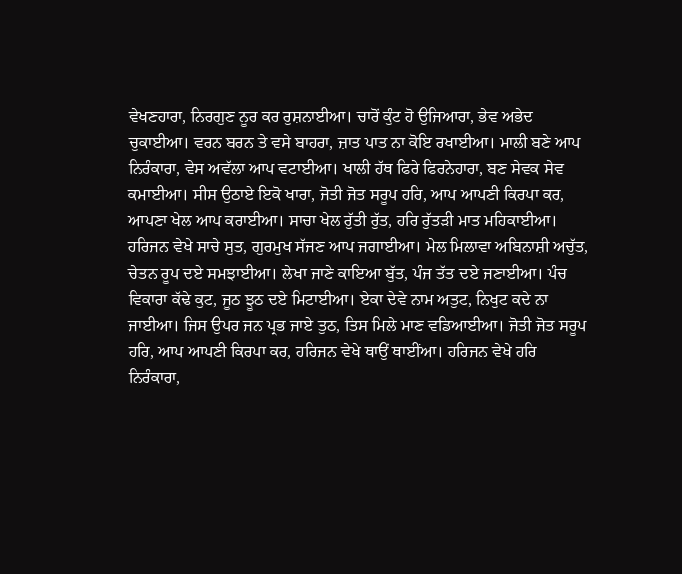ਵੇਖਣਹਾਰਾ, ਨਿਰਗੁਣ ਨੂਰ ਕਰ ਰੁਸ਼ਨਾਈਆ। ਚਾਰੋਂ ਕੁੰਟ ਹੋ ਉਜਿਆਰਾ, ਭੇਵ ਅਭੇਦ ਚੁਕਾਈਆ। ਵਰਨ ਬਰਨ ਤੇ ਵਸੇ ਬਾਹਰਾ, ਜ਼ਾਤ ਪਾਤ ਨਾ ਕੋਇ ਰਖਾਈਆ। ਮਾਲੀ ਬਣੇ ਆਪ ਨਿਰੰਕਾਰਾ, ਵੇਸ ਅਵੱਲਾ ਆਪ ਵਟਾਈਆ। ਖਾਲੀ ਹੱਥ ਫਿਰੇ ਫਿਰਨੇਹਾਰਾ, ਬਣ ਸੇਵਕ ਸੇਵ ਕਮਾਈਆ। ਸੀਸ ਉਠਾਏ ਇਕੋ ਖਾਰਾ, ਜੋਤੀ ਜੋਤ ਸਰੂਪ ਹਰਿ, ਆਪ ਆਪਣੀ ਕਿਰਪਾ ਕਰ, ਆਪਣਾ ਖੇਲ ਆਪ ਕਰਾਈਆ। ਸਾਚਾ ਖੇਲ ਰੁੱਤੀ ਰੁੱਤ, ਹਰਿ ਰੁੱਤੜੀ ਮਾਤ ਮਹਿਕਾਈਆ। ਹਰਿਜਨ ਵੇਖੇ ਸਾਚੇ ਸੁਤ, ਗੁਰਮੁਖ ਸੱਜਣ ਆਪ ਜਗਾਈਆ। ਮੇਲ ਮਿਲਾਵਾ ਅਬਿਨਾਸ਼ੀ ਅਚੁੱਤ, ਚੇਤਨ ਰੂਪ ਦਏ ਸਮਝਾਈਆ। ਲੇਖਾ ਜਾਣੇ ਕਾਇਆ ਬੁੱਤ, ਪੰਜ ਤੱਤ ਦਏ ਜਣਾਈਆ। ਪੰਚ ਵਿਕਾਰਾ ਕੱਢੇ ਕੁਟ, ਜੂਠ ਝੂਠ ਦਏ ਮਿਟਾਈਆ। ਏਕਾ ਦੇਵੇ ਨਾਮ ਅਤੁਟ, ਨਿਖੁਟ ਕਦੇ ਨਾ ਜਾਈਆ। ਜਿਸ ਉਪਰ ਜਨ ਪ੍ਰਭ ਜਾਏ ਤੁਠ, ਤਿਸ ਮਿਲੇ ਮਾਣ ਵਡਿਆਈਆ। ਜੋਤੀ ਜੋਤ ਸਰੂਪ ਹਰਿ, ਆਪ ਆਪਣੀ ਕਿਰਪਾ ਕਰ, ਹਰਿਜਨ ਵੇਖੇ ਥਾਉਂ ਥਾਈਂਆ। ਹਰਿਜਨ ਵੇਖੇ ਹਰਿ ਨਿਰੰਕਾਰਾ,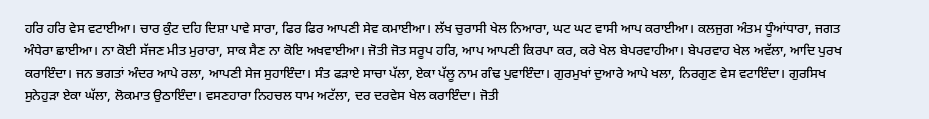ਹਰਿ ਹਰਿ ਵੇਸ ਵਟਾਈਆ। ਚਾਰ ਕੁੰਟ ਦਹਿ ਦਿਸ਼ਾ ਪਾਵੇ ਸਾਰਾ, ਫਿਰ ਫਿਰ ਆਪਣੀ ਸੇਵ ਕਮਾਈਆ। ਲੱਖ ਚੁਰਾਸੀ ਖੇਲ ਨਿਆਰਾ, ਘਟ ਘਟ ਵਾਸੀ ਆਪ ਕਰਾਈਆ। ਕਲਜੁਗ ਅੰਤਮ ਧੂੰਆਂਧਾਰਾ, ਜਗਤ ਅੰਧੇਰਾ ਛਾਈਆ। ਨਾ ਕੋਈ ਸੱਜਣ ਮੀਤ ਮੁਰਾਰਾ, ਸਾਕ ਸੈਣ ਨਾ ਕੋਇ ਅਖਵਾਈਆ। ਜੋਤੀ ਜੋਤ ਸਰੂਪ ਹਰਿ, ਆਪ ਆਪਣੀ ਕਿਰਪਾ ਕਰ, ਕਰੇ ਖੇਲ ਬੇਪਰਵਾਹੀਆ। ਬੇਪਰਵਾਹ ਖੇਲ ਅਵੱਲਾ, ਆਦਿ ਪੁਰਖ ਕਰਾਇੰਦਾ। ਜਨ ਭਗਤਾਂ ਅੰਦਰ ਆਪੇ ਰਲਾ, ਆਪਣੀ ਸੇਜ ਸੁਹਾਇੰਦਾ। ਸੰਤ ਫੜਾਏ ਸਾਚਾ ਪੱਲਾ, ਏਕਾ ਪੱਲੂ ਨਾਮ ਗੰਢ ਪੁਵਾਇੰਦਾ। ਗੁਰਮੁਖਾਂ ਦੁਆਰੇ ਆਪੇ ਖਲਾ, ਨਿਰਗੁਣ ਵੇਸ ਵਟਾਇੰਦਾ। ਗੁਰਸਿਖ ਸੁਨੇਹੁੜਾ ਏਕਾ ਘੱਲਾ, ਲੋਕਮਾਤ ਉਠਾਇੰਦਾ। ਵਸਣਹਾਰਾ ਨਿਹਚਲ ਧਾਮ ਅਟੱਲਾ, ਦਰ ਦਰਵੇਸ ਖੇਲ ਕਰਾਇੰਦਾ। ਜੋਤੀ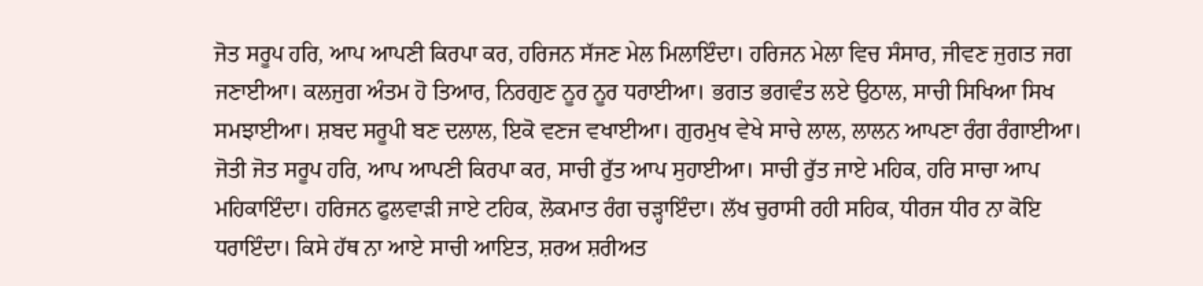ਜੋਤ ਸਰੂਪ ਹਰਿ, ਆਪ ਆਪਣੀ ਕਿਰਪਾ ਕਰ, ਹਰਿਜਨ ਸੱਜਣ ਮੇਲ ਮਿਲਾਇੰਦਾ। ਹਰਿਜਨ ਮੇਲਾ ਵਿਚ ਸੰਸਾਰ, ਜੀਵਣ ਜੁਗਤ ਜਗ ਜਣਾਈਆ। ਕਲਜੁਗ ਅੰਤਮ ਹੋ ਤਿਆਰ, ਨਿਰਗੁਣ ਨੂਰ ਨੂਰ ਧਰਾਈਆ। ਭਗਤ ਭਗਵੰਤ ਲਏ ਉਠਾਲ, ਸਾਚੀ ਸਿਖਿਆ ਸਿਖ ਸਮਝਾਈਆ। ਸ਼ਬਦ ਸਰੂਪੀ ਬਣ ਦਲਾਲ, ਇਕੋ ਵਣਜ ਵਖਾਈਆ। ਗੁਰਮੁਖ ਵੇਖੇ ਸਾਚੇ ਲਾਲ, ਲਾਲਨ ਆਪਣਾ ਰੰਗ ਰੰਗਾਈਆ। ਜੋਤੀ ਜੋਤ ਸਰੂਪ ਹਰਿ, ਆਪ ਆਪਣੀ ਕਿਰਪਾ ਕਰ, ਸਾਚੀ ਰੁੱਤ ਆਪ ਸੁਹਾਈਆ। ਸਾਚੀ ਰੁੱਤ ਜਾਏ ਮਹਿਕ, ਹਰਿ ਸਾਚਾ ਆਪ ਮਹਿਕਾਇੰਦਾ। ਹਰਿਜਨ ਫੁਲਵਾੜੀ ਜਾਏ ਟਹਿਕ, ਲੋਕਮਾਤ ਰੰਗ ਚੜ੍ਹਾਇੰਦਾ। ਲੱਖ ਚੁਰਾਸੀ ਰਹੀ ਸਹਿਕ, ਧੀਰਜ ਧੀਰ ਨਾ ਕੋਇ ਧਰਾਇੰਦਾ। ਕਿਸੇ ਹੱਥ ਨਾ ਆਏ ਸਾਚੀ ਆਇਤ, ਸ਼ਰਅ ਸ਼ਰੀਅਤ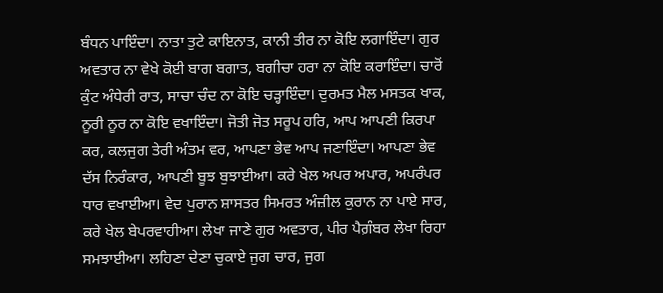ਬੰਧਨ ਪਾਇੰਦਾ। ਨਾਤਾ ਤੁਟੇ ਕਾਇਨਾਤ, ਕਾਨੀ ਤੀਰ ਨਾ ਕੋਇ ਲਗਾਇੰਦਾ। ਗੁਰ ਅਵਤਾਰ ਨਾ ਵੇਖੇ ਕੋਈ ਬਾਗ ਬਗਾਤ, ਬਗੀਚਾ ਹਰਾ ਨਾ ਕੋਇ ਕਰਾਇੰਦਾ। ਚਾਰੋਂ ਕੁੰਟ ਅੰਧੇਰੀ ਰਾਤ, ਸਾਚਾ ਚੰਦ ਨਾ ਕੋਇ ਚੜ੍ਹਾਇੰਦਾ। ਦੁਰਮਤ ਮੈਲ ਮਸਤਕ ਖਾਕ, ਨੂਰੀ ਨੂਰ ਨਾ ਕੋਇ ਵਖਾਇੰਦਾ। ਜੋਤੀ ਜੋਤ ਸਰੂਪ ਹਰਿ, ਆਪ ਆਪਣੀ ਕਿਰਪਾ ਕਰ, ਕਲਜੁਗ ਤੇਰੀ ਅੰਤਮ ਵਰ, ਆਪਣਾ ਭੇਵ ਆਪ ਜਣਾਇੰਦਾ। ਆਪਣਾ ਭੇਵ ਦੱਸ ਨਿਰੰਕਾਰ, ਆਪਣੀ ਬੂਝ ਬੁਝਾਈਆ। ਕਰੇ ਖੇਲ ਅਪਰ ਅਪਾਰ, ਅਪਰੰਪਰ ਧਾਰ ਵਖਾਈਆ। ਵੇਦ ਪੁਰਾਨ ਸ਼ਾਸਤਰ ਸਿਮਰਤ ਅੰਜ਼ੀਲ ਕੁਰਾਨ ਨਾ ਪਾਏ ਸਾਰ, ਕਰੇ ਖੇਲ ਬੇਪਰਵਾਹੀਆ। ਲੇਖਾ ਜਾਣੇ ਗੁਰ ਅਵਤਾਰ, ਪੀਰ ਪੈਗ਼ੰਬਰ ਲੇਖਾ ਰਿਹਾ ਸਮਝਾਈਆ। ਲਹਿਣਾ ਦੇਣਾ ਚੁਕਾਏ ਜੁਗ ਚਾਰ, ਜੁਗ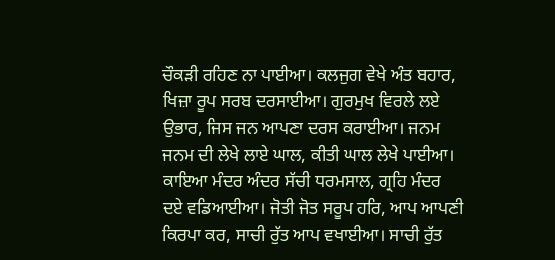ਚੌਕੜੀ ਰਹਿਣ ਨਾ ਪਾਈਆ। ਕਲਜੁਗ ਵੇਖੇ ਅੰਤ ਬਹਾਰ, ਖਿਜ਼ਾ ਰੂਪ ਸਰਬ ਦਰਸਾਈਆ। ਗੁਰਮੁਖ ਵਿਰਲੇ ਲਏ ਉਭਾਰ, ਜਿਸ ਜਨ ਆਪਣਾ ਦਰਸ ਕਰਾਈਆ। ਜਨਮ ਜਨਮ ਦੀ ਲੇਖੇ ਲਾਏ ਘਾਲ, ਕੀਤੀ ਘਾਲ ਲੇਖੇ ਪਾਈਆ। ਕਾਇਆ ਮੰਦਰ ਅੰਦਰ ਸੱਚੀ ਧਰਮਸਾਲ, ਗ੍ਰਹਿ ਮੰਦਰ ਦਏ ਵਡਿਆਈਆ। ਜੋਤੀ ਜੋਤ ਸਰੂਪ ਹਰਿ, ਆਪ ਆਪਣੀ ਕਿਰਪਾ ਕਰ, ਸਾਚੀ ਰੁੱਤ ਆਪ ਵਖਾਈਆ। ਸਾਚੀ ਰੁੱਤ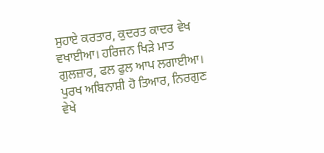ਸੁਹਾਏ ਕਰਤਾਰ, ਕੁਦਰਤ ਕਾਦਰ ਵੇਖ ਵਖਾਈਆ। ਹਰਿਜਨ ਖਿੜੇ ਮਾਤ ਗੁਲਜ਼ਾਰ, ਫਲ ਫੁਲ ਆਪ ਲਗਾਈਆ। ਪੁਰਖ ਅਬਿਨਾਸ਼ੀ ਹੋ ਤਿਆਰ, ਨਿਰਗੁਣ ਵੇਖੇ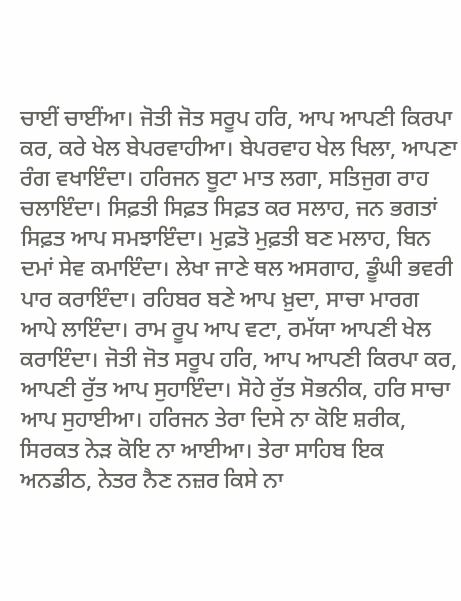ਚਾਈਂ ਚਾਈਂਆ। ਜੋਤੀ ਜੋਤ ਸਰੂਪ ਹਰਿ, ਆਪ ਆਪਣੀ ਕਿਰਪਾ ਕਰ, ਕਰੇ ਖੇਲ ਬੇਪਰਵਾਹੀਆ। ਬੇਪਰਵਾਹ ਖੇਲ ਖਿਲਾ, ਆਪਣਾ ਰੰਗ ਵਖਾਇੰਦਾ। ਹਰਿਜਨ ਬੂਟਾ ਮਾਤ ਲਗਾ, ਸਤਿਜੁਗ ਰਾਹ ਚਲਾਇੰਦਾ। ਸਿਫ਼ਤੀ ਸਿਫ਼ਤ ਸਿਫ਼ਤ ਕਰ ਸਲਾਹ, ਜਨ ਭਗਤਾਂ ਸਿਫ਼ਤ ਆਪ ਸਮਝਾਇੰਦਾ। ਮੁਫ਼ਤੋ ਮੁਫ਼ਤੀ ਬਣ ਮਲਾਹ, ਬਿਨ ਦਮਾਂ ਸੇਵ ਕਮਾਇੰਦਾ। ਲੇਖਾ ਜਾਣੇ ਥਲ ਅਸਗਾਹ, ਡੂੰਘੀ ਭਵਰੀ ਪਾਰ ਕਰਾਇੰਦਾ। ਰਹਿਬਰ ਬਣੇ ਆਪ ਖ਼ੁਦਾ, ਸਾਚਾ ਮਾਰਗ ਆਪੇ ਲਾਇੰਦਾ। ਰਾਮ ਰੂਪ ਆਪ ਵਟਾ, ਰਮੱਯਾ ਆਪਣੀ ਖੇਲ ਕਰਾਇੰਦਾ। ਜੋਤੀ ਜੋਤ ਸਰੂਪ ਹਰਿ, ਆਪ ਆਪਣੀ ਕਿਰਪਾ ਕਰ, ਆਪਣੀ ਰੁੱਤ ਆਪ ਸੁਹਾਇੰਦਾ। ਸੋਹੇ ਰੁੱਤ ਸੋਭਨੀਕ, ਹਰਿ ਸਾਚਾ ਆਪ ਸੁਹਾਈਆ। ਹਰਿਜਨ ਤੇਰਾ ਦਿਸੇ ਨਾ ਕੋਇ ਸ਼ਰੀਕ, ਸਿਰਕਤ ਨੇੜ ਕੋਇ ਨਾ ਆਈਆ। ਤੇਰਾ ਸਾਹਿਬ ਇਕ ਅਨਡੀਠ, ਨੇਤਰ ਨੈਣ ਨਜ਼ਰ ਕਿਸੇ ਨਾ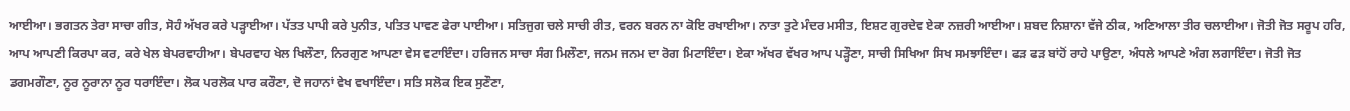ਆਈਆ। ਭਗਤਨ ਤੇਰਾ ਸਾਚਾ ਗੀਤ, ਸੋਹੰ ਅੱਖਰ ਕਰੇ ਪੜ੍ਹਾਈਆ। ਪੱਤਤ ਪਾਪੀ ਕਰੇ ਪੁਨੀਤ, ਪਤਿਤ ਪਾਵਣ ਫੇਰਾ ਪਾਈਆ। ਸਤਿਜੁਗ ਚਲੇ ਸਾਚੀ ਰੀਤ, ਵਰਨ ਬਰਨ ਨਾ ਕੋਇ ਰਖਾਈਆ। ਨਾਤਾ ਤੁਟੇ ਮੰਦਰ ਮਸੀਤ, ਇਸ਼ਟ ਗੁਰਦੇਵ ਏਕਾ ਨਜ਼ਰੀ ਆਈਆ। ਸ਼ਬਦ ਨਿਸ਼ਾਨਾ ਵੱਜੇ ਠੀਕ, ਅਣਿਆਲਾ ਤੀਰ ਚਲਾਈਆ। ਜੋਤੀ ਜੋਤ ਸਰੂਪ ਹਰਿ, ਆਪ ਆਪਣੀ ਕਿਰਪਾ ਕਰ, ਕਰੇ ਖੇਲ ਬੇਪਰਵਾਹੀਆ। ਬੇਪਰਵਾਹ ਖੇਲ ਖਿਲੌਣਾ, ਨਿਰਗੁਣ ਆਪਣਾ ਵੇਸ ਵਟਾਇੰਦਾ। ਹਰਿਜਨ ਸਾਚਾ ਸੰਗ ਮਿਲੌਣਾ, ਜਨਮ ਜਨਮ ਦਾ ਰੋਗ ਮਿਟਾਇੰਦਾ। ਏਕਾ ਅੱਖਰ ਵੱਖਰ ਆਪ ਪੜ੍ਹੌਣਾ, ਸਾਚੀ ਸਿਖਿਆ ਸਿਖ ਸਮਝਾਇੰਦਾ। ਫੜ ਫੜ ਬਾਂਹੋਂ ਰਾਹੇ ਪਾਉਣਾ, ਅੰਧਲੇ ਆਪਣੇ ਅੰਗ ਲਗਾਇੰਦਾ। ਜੋਤੀ ਜੋਤ ਡਗਮਗੌਣਾ, ਨੂਰ ਨੂਰਾਨਾ ਨੂਰ ਧਰਾਇੰਦਾ। ਲੋਕ ਪਰਲੋਕ ਪਾਰ ਕਰੌਣਾ, ਦੋ ਜਹਾਨਾਂ ਵੇਖ ਵਖਾਇੰਦਾ। ਸਤਿ ਸਲੋਕ ਇਕ ਸੁਣੌਣਾ,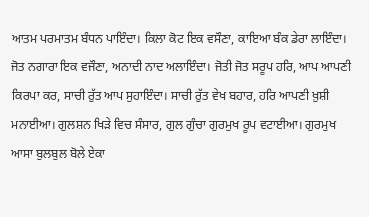ਆਤਮ ਪਰਮਾਤਮ ਬੰਧਨ ਪਾਇੰਦਾ। ਕਿਲਾ ਕੋਟ ਇਕ ਵਸੌਣਾ, ਕਾਇਆ ਬੰਕ ਡੇਰਾ ਲਾਇੰਦਾ। ਜੋਤ ਨਗਾਰਾ ਇਕ ਵਜੌਣਾ, ਅਨਾਦੀ ਨਾਦ ਅਲਾਇੰਦਾ। ਜੋਤੀ ਜੋਤ ਸਰੂਪ ਹਰਿ, ਆਪ ਆਪਣੀ ਕਿਰਪਾ ਕਰ, ਸਾਚੀ ਰੁੱਤ ਆਪ ਸੁਹਾਇੰਦਾ। ਸਾਚੀ ਰੁੱਤ ਵੇਖ ਬਹਾਰ, ਹਰਿ ਆਪਣੀ ਖ਼ੁਸ਼ੀ ਮਨਾਈਆ। ਗੁਲਸ਼ਨ ਖਿੜੇ ਵਿਚ ਸੰਸਾਰ, ਗੁਲ ਗੁੰਚਾ ਗੁਰਮੁਖ ਰੂਪ ਵਟਾਈਆ। ਗੁਰਮੁਖ ਆਸਾ ਬੁਲਬੁਲ ਬੋਲੇ ਏਕਾ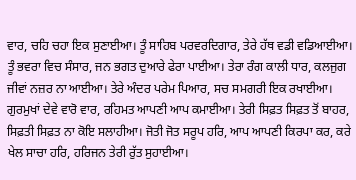ਵਾਰ, ਚਹਿ ਚਹਾ ਇਕ ਸੁਣਾਈਆ। ਤੂੰ ਸਾਹਿਬ ਪਰਵਰਦਿਗਾਰ, ਤੇਰੇ ਹੱਥ ਵਡੀ ਵਡਿਆਈਆ। ਤੂੰ ਭਵਰਾ ਵਿਚ ਸੰਸਾਰ, ਜਨ ਭਗਤ ਦੁਆਰੇ ਫੇਰਾ ਪਾਈਆ। ਤੇਰਾ ਰੰਗ ਕਾਲੀ ਧਾਰ, ਕਲਜੁਗ ਜੀਵਾਂ ਨਜ਼ਰ ਨਾ ਆਈਆ। ਤੇਰੇ ਅੰਦਰ ਪਰੇਮ ਪਿਆਰ, ਸਚ ਸਮਗਰੀ ਇਕ ਰਖਾਈਆ। ਗੁਰਮੁਖਾਂ ਦੇਵੇ ਵਾਰੋ ਵਾਰ, ਰਹਿਮਤ ਆਪਣੀ ਆਪ ਕਮਾਈਆ। ਤੇਰੀ ਸਿਫ਼ਤ ਸਿਫ਼ਤ ਤੋਂ ਬਾਹਰ, ਸਿਫ਼ਤੀ ਸਿਫ਼ਤ ਨਾ ਕੋਇ ਸਲਾਹੀਆ। ਜੋਤੀ ਜੋਤ ਸਰੂਪ ਹਰਿ, ਆਪ ਆਪਣੀ ਕਿਰਪਾ ਕਰ, ਕਰੇ ਖੇਲ ਸਾਚਾ ਹਰਿ, ਹਰਿਜਨ ਤੇਰੀ ਰੁੱਤ ਸੁਹਾਈਆ।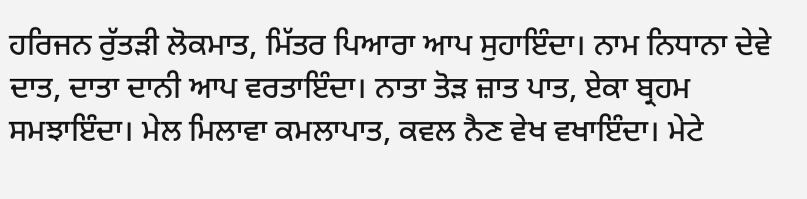ਹਰਿਜਨ ਰੁੱਤੜੀ ਲੋਕਮਾਤ, ਮਿੱਤਰ ਪਿਆਰਾ ਆਪ ਸੁਹਾਇੰਦਾ। ਨਾਮ ਨਿਧਾਨਾ ਦੇਵੇ ਦਾਤ, ਦਾਤਾ ਦਾਨੀ ਆਪ ਵਰਤਾਇੰਦਾ। ਨਾਤਾ ਤੋੜ ਜ਼ਾਤ ਪਾਤ, ਏਕਾ ਬ੍ਰਹਮ ਸਮਝਾਇੰਦਾ। ਮੇਲ ਮਿਲਾਵਾ ਕਮਲਾਪਾਤ, ਕਵਲ ਨੈਣ ਵੇਖ ਵਖਾਇੰਦਾ। ਮੇਟੇ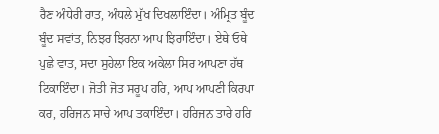ਰੈਣ ਅੰਧੇਰੀ ਰਾਤ, ਅੰਧਲੇ ਮੁੱਖ ਦਿਖਲਾਇੰਦਾ। ਅੰਮ੍ਰਿਤ ਬੂੰਦ ਬੂੰਦ ਸਵਾਂਤ, ਨਿਝਰ ਝਿਰਨਾ ਆਪ ਝਿਰਾਇੰਦਾ। ਏਥੇ ਓਥੇ ਪੁਛੇ ਵਾਤ, ਸਦਾ ਸੁਹੇਲਾ ਇਕ ਅਕੇਲਾ ਸਿਰ ਆਪਣਾ ਹੱਥ ਟਿਕਾਇੰਦਾ। ਜੋਤੀ ਜੋਤ ਸਰੂਪ ਹਰਿ, ਆਪ ਆਪਣੀ ਕਿਰਪਾ ਕਰ, ਹਰਿਜਨ ਸਾਚੇ ਆਪ ਤਕਾਇੰਦਾ। ਹਰਿਜਨ ਤਾਰੇ ਹਰਿ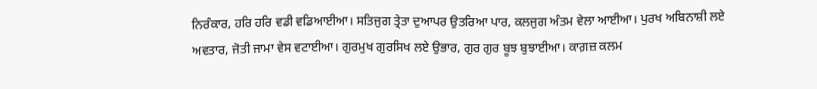ਨਿਰੰਕਾਰ, ਹਰਿ ਹਰਿ ਵਡੀ ਵਡਿਆਈਆ। ਸਤਿਜੁਗ ਤ੍ਰੇਤਾ ਦੁਆਪਰ ਉਤਰਿਆ ਪਾਰ, ਕਲਜੁਗ ਅੰਤਮ ਵੇਲਾ ਆਈਆ। ਪੁਰਖ ਅਬਿਨਾਸ਼ੀ ਲਏ ਅਵਤਾਰ, ਜੋਤੀ ਜਾਮਾ ਵੇਸ ਵਟਾਈਆ। ਗੁਰਮੁਖ ਗੁਰਸਿਖ ਲਏ ਉਭਾਰ, ਗੁਰ ਗੁਰ ਬੂਝ ਬੁਝਾਈਆ। ਕਾਗ਼ਜ਼ ਕਲਮ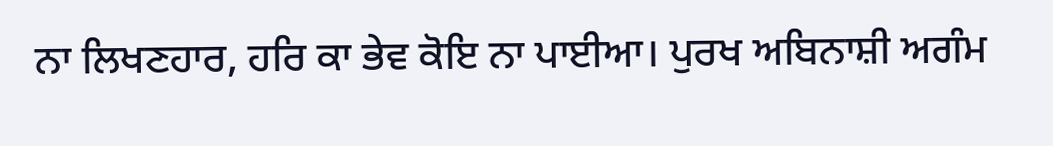ਨਾ ਲਿਖਣਹਾਰ, ਹਰਿ ਕਾ ਭੇਵ ਕੋਇ ਨਾ ਪਾਈਆ। ਪੁਰਖ ਅਬਿਨਾਸ਼ੀ ਅਗੰਮ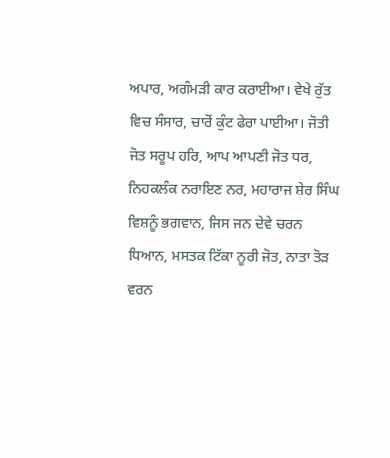ਅਪਾਰ, ਅਗੰਮੜੀ ਕਾਰ ਕਰਾਈਆ। ਵੇਖੇ ਰੁੱਤ ਵਿਚ ਸੰਸਾਰ, ਚਾਰੋਂ ਕੁੰਟ ਫੇਰਾ ਪਾਈਆ। ਜੋਤੀ ਜੋਤ ਸਰੂਪ ਹਰਿ, ਆਪ ਆਪਣੀ ਜੋਤ ਧਰ, ਨਿਹਕਲੰਕ ਨਰਾਇਣ ਨਰ, ਮਹਾਰਾਜ ਸ਼ੇਰ ਸਿੰਘ ਵਿਸ਼ਨੂੰ ਭਗਵਾਨ, ਜਿਸ ਜਨ ਦੇਵੇ ਚਰਨ ਧਿਆਨ, ਮਸਤਕ ਟਿੱਕਾ ਨੂਰੀ ਜੋਤ, ਨਾਤਾ ਤੋੜ ਵਰਨ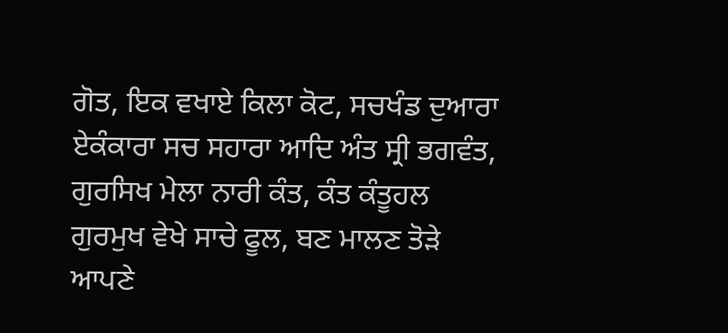ਗੋਤ, ਇਕ ਵਖਾਏ ਕਿਲਾ ਕੋਟ, ਸਚਖੰਡ ਦੁਆਰਾ ਏਕੰਕਾਰਾ ਸਚ ਸਹਾਰਾ ਆਦਿ ਅੰਤ ਸ੍ਰੀ ਭਗਵੰਤ, ਗੁਰਸਿਖ ਮੇਲਾ ਨਾਰੀ ਕੰਤ, ਕੰਤ ਕੰਤੂਹਲ ਗੁਰਮੁਖ ਵੇਖੇ ਸਾਚੇ ਫੂਲ, ਬਣ ਮਾਲਣ ਤੋੜੇ ਆਪਣੇ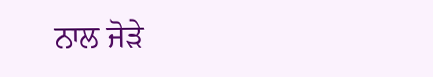ਨਾਲ ਜੋੜੇ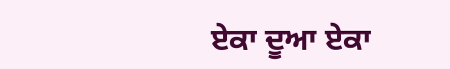ਏਕਾ ਦੂਆ ਏਕਾ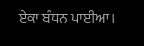ਏਕਾ ਬੰਧਨ ਪਾਈਆ।